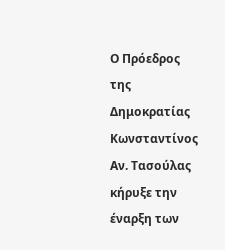Ο Πρόεδρος της Δημοκρατίας Κωνσταντίνος Αν. Τασούλας κήρυξε την έναρξη των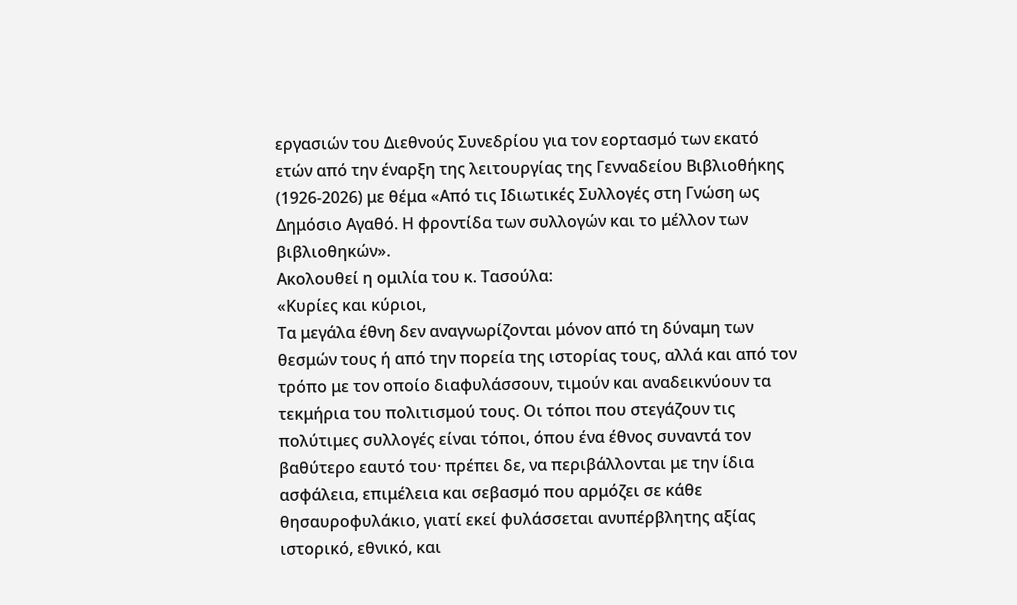εργασιών του Διεθνούς Συνεδρίου για τον εορτασμό των εκατό ετών από την έναρξη της λειτουργίας της Γενναδείου Βιβλιοθήκης (1926-2026) με θέμα «Από τις Ιδιωτικές Συλλογές στη Γνώση ως Δημόσιο Αγαθό. Η φροντίδα των συλλογών και το μέλλον των βιβλιοθηκών».
Ακολουθεί η ομιλία του κ. Τασούλα:
«Κυρίες και κύριοι,
Τα μεγάλα έθνη δεν αναγνωρίζονται μόνον από τη δύναμη των θεσμών τους ή από την πορεία της ιστορίας τους, αλλά και από τον τρόπο με τον οποίο διαφυλάσσουν, τιμούν και αναδεικνύουν τα τεκμήρια του πολιτισμού τους. Οι τόποι που στεγάζουν τις πολύτιμες συλλογές είναι τόποι, όπου ένα έθνος συναντά τον βαθύτερο εαυτό του· πρέπει δε, να περιβάλλονται με την ίδια ασφάλεια, επιμέλεια και σεβασμό που αρμόζει σε κάθε θησαυροφυλάκιο, γιατί εκεί φυλάσσεται ανυπέρβλητης αξίας ιστορικό, εθνικό, και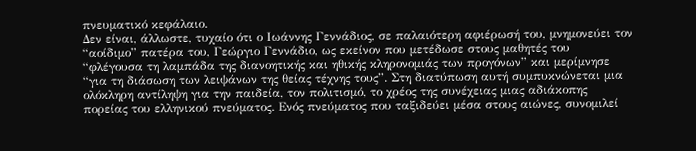πνευματικό κεφάλαιο.
Δεν είναι, άλλωστε, τυχαίο ότι ο Ιωάννης Γεννάδιος, σε παλαιότερη αφιέρωσή του, μνημονεύει τον “αοίδιμο” πατέρα του, Γεώργιο Γεννάδιο, ως εκείνον που μετέδωσε στους μαθητές του “φλέγουσα τη λαμπάδα της διανοητικής και ηθικής κληρονομιάς των προγόνων” και μερίμνησε “για τη διάσωση των λειψάνων της θείας τέχνης τους”. Στη διατύπωση αυτή συμπυκνώνεται μια ολόκληρη αντίληψη για την παιδεία, τον πολιτισμό, το χρέος της συνέχειας μιας αδιάκοπης πορείας του ελληνικού πνεύματος. Ενός πνεύματος που ταξιδεύει μέσα στους αιώνες, συνομιλεί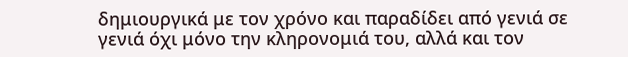δημιουργικά με τον χρόνο και παραδίδει από γενιά σε γενιά όχι μόνο την κληρονομιά του, αλλά και τον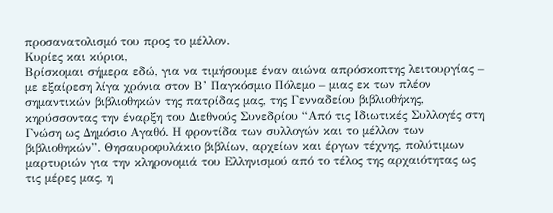προσανατολισμό του προς το μέλλον.
Κυρίες και κύριοι,
Βρίσκομαι σήμερα εδώ, για να τιμήσουμε έναν αιώνα απρόσκοπτης λειτουργίας – με εξαίρεση λίγα χρόνια στον Β’ Παγκόσμιο Πόλεμο – μιας εκ των πλέον σημαντικών βιβλιοθηκών της πατρίδας μας, της Γενναδείου βιβλιοθήκης, κηρύσσοντας την έναρξη του Διεθνούς Συνεδρίου “Από τις Ιδιωτικές Συλλογές στη Γνώση ως Δημόσιο Αγαθό. Η φροντίδα των συλλογών και το μέλλον των βιβλιοθηκών”. Θησαυροφυλάκιο βιβλίων, αρχείων και έργων τέχνης, πολύτιμων μαρτυριών για την κληρονομιά του Ελληνισμού από το τέλος της αρχαιότητας ως τις μέρες μας, η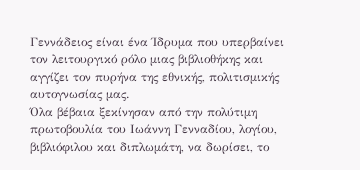Γεννάδειος είναι ένα Ίδρυμα που υπερβαίνει τον λειτουργικό ρόλο μιας βιβλιοθήκης και αγγίζει τον πυρήνα της εθνικής, πολιτισμικής αυτογνωσίας μας.
Όλα βέβαια ξεκίνησαν από την πολύτιμη πρωτοβουλία του Ιωάννη Γενναδίου, λογίου, βιβλιόφιλου και διπλωμάτη, να δωρίσει, το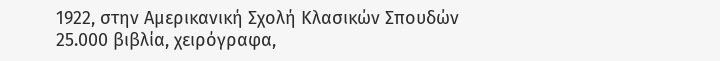1922, στην Αμερικανική Σχολή Κλασικών Σπουδών 25.000 βιβλία, χειρόγραφα,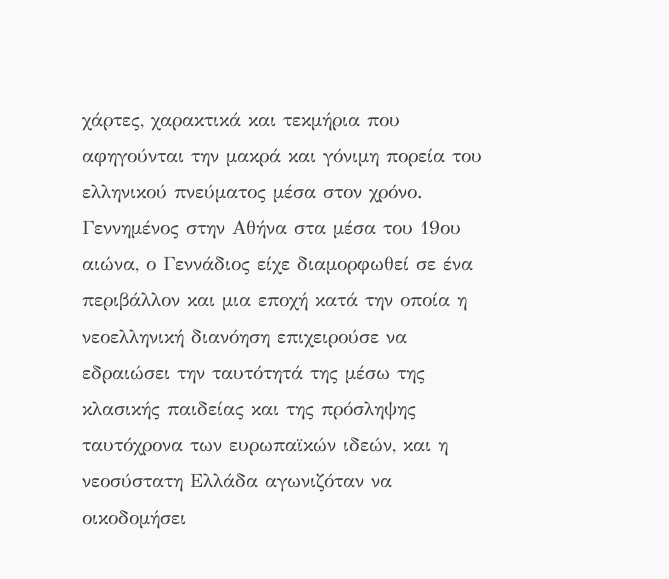χάρτες, χαρακτικά και τεκμήρια που αφηγούνται την μακρά και γόνιμη πορεία του ελληνικού πνεύματος μέσα στον χρόνο. Γεννημένος στην Αθήνα στα μέσα του 19ου αιώνα, ο Γεννάδιος είχε διαμορφωθεί σε ένα περιβάλλον και μια εποχή κατά την οποία η νεοελληνική διανόηση επιχειρούσε να εδραιώσει την ταυτότητά της μέσω της κλασικής παιδείας και της πρόσληψης ταυτόχρονα των ευρωπαϊκών ιδεών, και η νεοσύστατη Ελλάδα αγωνιζόταν να οικοδομήσει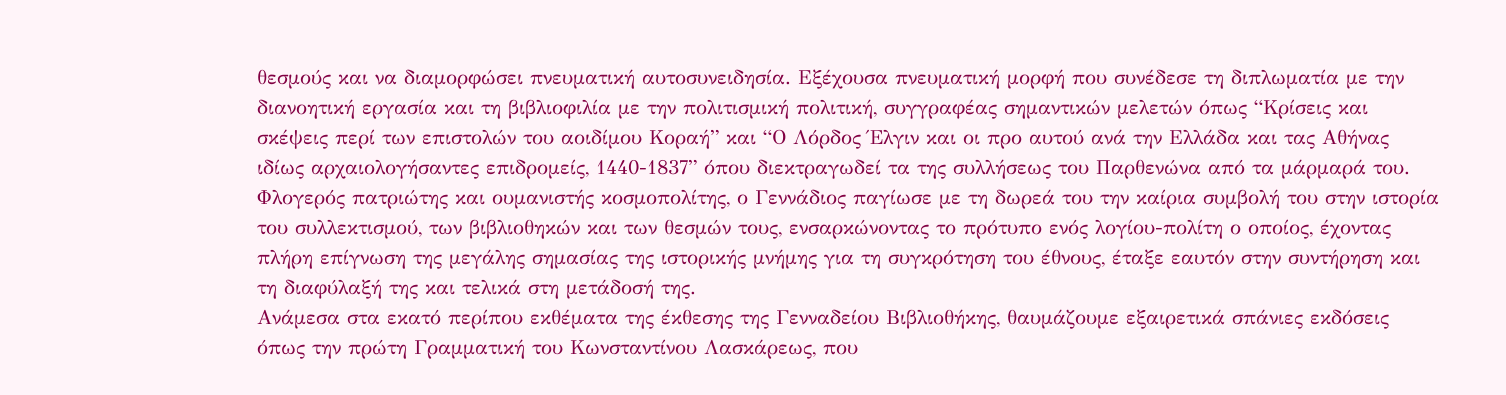θεσμούς και να διαμορφώσει πνευματική αυτοσυνειδησία. Εξέχουσα πνευματική μορφή που συνέδεσε τη διπλωματία με την διανοητική εργασία και τη βιβλιοφιλία με την πολιτισμική πολιτική, συγγραφέας σημαντικών μελετών όπως “Κρίσεις και σκέψεις περί των επιστολών του αοιδίμου Κοραή” και “Ο Λόρδος Έλγιν και οι προ αυτού ανά την Ελλάδα και τας Αθήνας ιδίως αρχαιολογήσαντες επιδρομείς, 1440-1837” όπου διεκτραγωδεί τα της συλλήσεως του Παρθενώνα από τα μάρμαρά του. Φλογερός πατριώτης και ουμανιστής κοσμοπολίτης, ο Γεννάδιος παγίωσε με τη δωρεά του την καίρια συμβολή του στην ιστορία του συλλεκτισμού, των βιβλιοθηκών και των θεσμών τους, ενσαρκώνοντας το πρότυπο ενός λογίου-πολίτη ο οποίος, έχοντας πλήρη επίγνωση της μεγάλης σημασίας της ιστορικής μνήμης για τη συγκρότηση του έθνους, έταξε εαυτόν στην συντήρηση και τη διαφύλαξή της και τελικά στη μετάδοσή της.
Ανάμεσα στα εκατό περίπου εκθέματα της έκθεσης της Γενναδείου Βιβλιοθήκης, θαυμάζουμε εξαιρετικά σπάνιες εκδόσεις όπως την πρώτη Γραμματική του Κωνσταντίνου Λασκάρεως, που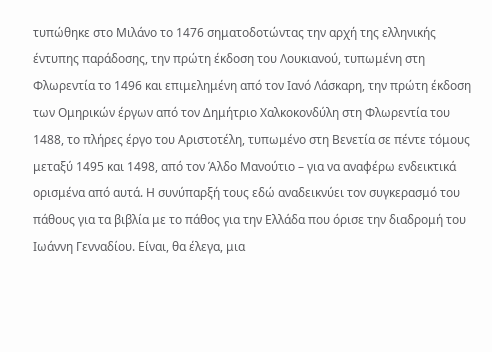τυπώθηκε στο Μιλάνο το 1476 σηματοδοτώντας την αρχή της ελληνικής έντυπης παράδοσης, την πρώτη έκδοση του Λουκιανού, τυπωμένη στη Φλωρεντία το 1496 και επιμελημένη από τον Ιανό Λάσκαρη, την πρώτη έκδοση των Ομηρικών έργων από τον Δημήτριο Χαλκοκονδύλη στη Φλωρεντία του 1488, το πλήρες έργο του Αριστοτέλη, τυπωμένο στη Βενετία σε πέντε τόμους μεταξύ 1495 και 1498, από τον Άλδο Μανούτιο – για να αναφέρω ενδεικτικά ορισμένα από αυτά. Η συνύπαρξή τους εδώ αναδεικνύει τον συγκερασμό του πάθους για τα βιβλία με το πάθος για την Ελλάδα που όρισε την διαδρομή του Ιωάννη Γενναδίου. Είναι, θα έλεγα, μια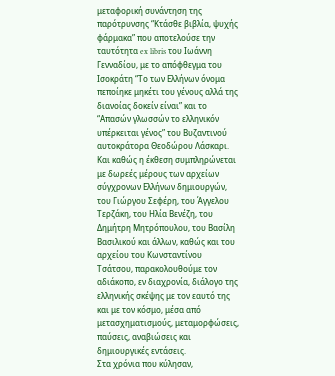μεταφορική συνάντηση της παρότρυνσης “Κτάσθε βιβλία, ψυχής φάρμακα” που αποτελούσε την ταυτότητα ex libris του Ιωάννη Γενναδίου, με το απόφθεγμα του Ισοκράτη “Το των Ελλήνων όνομα πεποίηκε μηκέτι του γένους αλλά της διανοίας δοκείν είναι” και το “Απασών γλωσσών το ελληνικόν υπέρκειται γένος” του Βυζαντινού αυτοκράτορα Θεοδώρου Λάσκαρι. Και καθώς η έκθεση συμπληρώνεται με δωρεές μέρους των αρχείων σύγχρονων Ελλήνων δημιουργών, του Γιώργου Σεφέρη, του Άγγελου Τερζάκη, του Ηλία Βενέζη, του Δημήτρη Μητρόπουλου, του Βασίλη Βασιλικού και άλλων, καθώς και του αρχείου του Κωνσταντίνου Τσάτσου, παρακολουθούμε τον αδιάκοπο, εν διαχρονία, διάλογο της ελληνικής σκέψης με τον εαυτό της και με τον κόσμο, μέσα από μετασχηματισμούς, μεταμορφώσεις, παύσεις, αναβιώσεις και δημιουργικές εντάσεις.
Στα χρόνια που κύλησαν,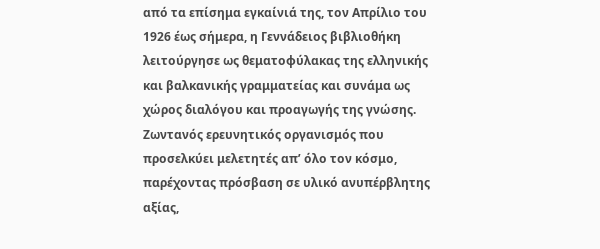από τα επίσημα εγκαίνιά της, τον Απρίλιο του 1926 έως σήμερα, η Γεννάδειος βιβλιοθήκη λειτούργησε ως θεματοφύλακας της ελληνικής και βαλκανικής γραμματείας και συνάμα ως χώρος διαλόγου και προαγωγής της γνώσης. Ζωντανός ερευνητικός οργανισμός που προσελκύει μελετητές απ’ όλο τον κόσμο, παρέχοντας πρόσβαση σε υλικό ανυπέρβλητης αξίας,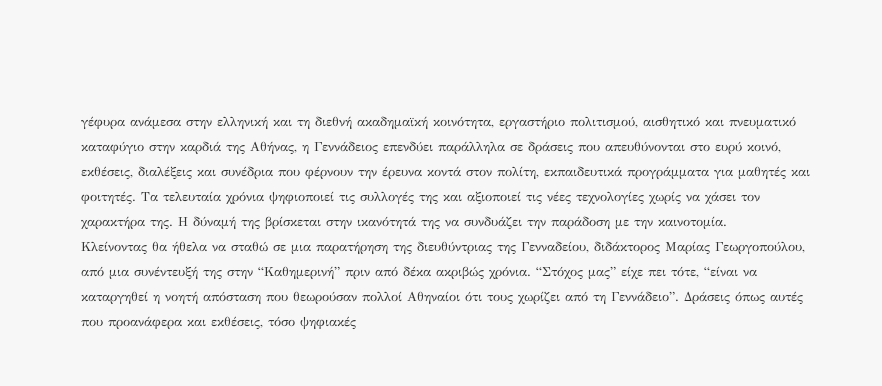γέφυρα ανάμεσα στην ελληνική και τη διεθνή ακαδημαϊκή κοινότητα, εργαστήριο πολιτισμού, αισθητικό και πνευματικό καταφύγιο στην καρδιά της Αθήνας, η Γεννάδειος επενδύει παράλληλα σε δράσεις που απευθύνονται στο ευρύ κοινό, εκθέσεις, διαλέξεις και συνέδρια που φέρνουν την έρευνα κοντά στον πολίτη, εκπαιδευτικά προγράμματα για μαθητές και φοιτητές. Τα τελευταία χρόνια ψηφιοποιεί τις συλλογές της και αξιοποιεί τις νέες τεχνολογίες χωρίς να χάσει τον χαρακτήρα της. Η δύναμή της βρίσκεται στην ικανότητά της να συνδυάζει την παράδοση με την καινοτομία.
Κλείνοντας θα ήθελα να σταθώ σε μια παρατήρηση της διευθύντριας της Γενναδείου, διδάκτορος Μαρίας Γεωργοπούλου, από μια συνέντευξή της στην “Καθημερινή” πριν από δέκα ακριβώς χρόνια. “Στόχος μας” είχε πει τότε, “είναι να καταργηθεί η νοητή απόσταση που θεωρούσαν πολλοί Αθηναίοι ότι τους χωρίζει από τη Γεννάδειο”. Δράσεις όπως αυτές που προανάφερα και εκθέσεις, τόσο ψηφιακές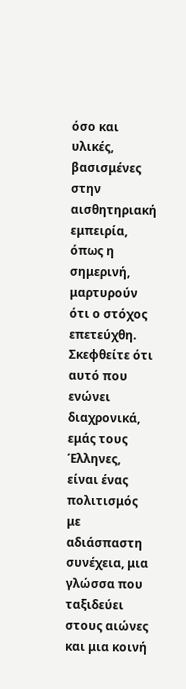όσο και υλικές, βασισμένες στην αισθητηριακή εμπειρία, όπως η σημερινή, μαρτυρούν ότι ο στόχος επετεύχθη.
Σκεφθείτε ότι αυτό που ενώνει διαχρονικά, εμάς τους Έλληνες, είναι ένας πολιτισμός με αδιάσπαστη συνέχεια, μια γλώσσα που ταξιδεύει στους αιώνες και μια κοινή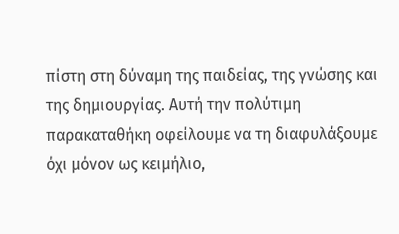πίστη στη δύναμη της παιδείας, της γνώσης και της δημιουργίας. Αυτή την πολύτιμη παρακαταθήκη οφείλουμε να τη διαφυλάξουμε όχι μόνον ως κειμήλιο,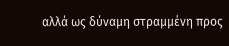αλλά ως δύναμη στραμμένη προς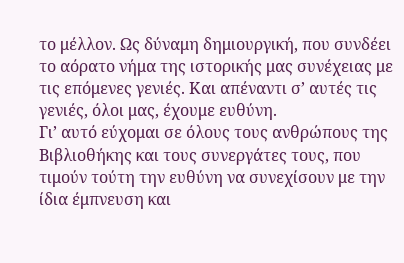το μέλλον. Ως δύναμη δημιουργική, που συνδέει το αόρατο νήμα της ιστορικής μας συνέχειας με τις επόμενες γενιές. Και απέναντι σ’ αυτές τις γενιές, όλοι μας, έχουμε ευθύνη.
Γι’ αυτό εύχομαι σε όλους τους ανθρώπους της Βιβλιοθήκης και τους συνεργάτες τους, που τιμούν τούτη την ευθύνη να συνεχίσουν με την ίδια έμπνευση και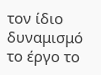τον ίδιο δυναμισμό το έργο το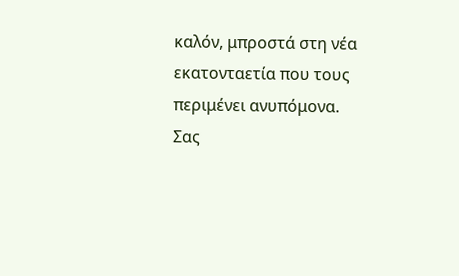καλόν, μπροστά στη νέα εκατονταετία που τους περιμένει ανυπόμονα.
Σας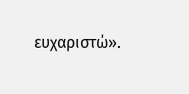ευχαριστώ».